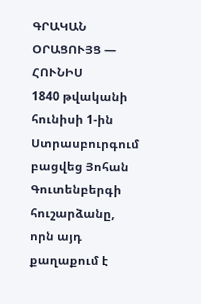ԳՐԱԿԱՆ ՕՐԱՑՈՒՅՑ — ՀՈՒՆԻՍ
1840 թվականի հունիսի 1-ին Ստրասբուրգում բացվեց Յոհան Գուտենբերգի հուշարձանը, որն այդ քաղաքում է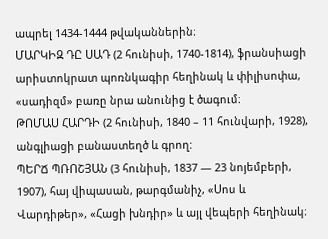ապրել 1434-1444 թվականներին։
ՄԱՐԿԻԶ ԴԸ ՍԱԴ (2 հունիսի, 1740-1814), ֆրանսիացի արիստոկրատ պոռնկագիր հեղինակ և փիլիսոփա, «սադիզմ» բառը նրա անունից է ծագում։
ԹՈՄԱՍ ՀԱՐԴԻ (2 հունիսի, 1840 – 11 հունվարի, 1928), անգլիացի բանաստեղծ և գրող:
ՊԵՐՃ ՊՌՈՇՅԱՆ (3 հունիսի, 1837 — 23 նոյեմբերի, 1907), հայ վիպասան, թարգմանիչ, «Սոս և Վարդիթեր», «Հացի խնդիր» և այլ վեպերի հեղինակ։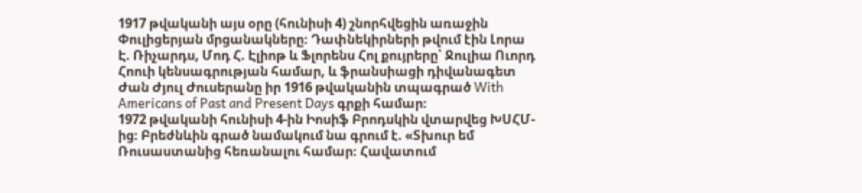1917 թվականի այս օրը (հունիսի 4) շնորհվեցին առաջին Փուլիցերյան մրցանակները։ Դափնեկիրների թվում էին Լորա Է. Ռիչարդս, Մոդ Հ. Էլիոթ և Ֆլորենս Հոլ քույրերը՝ Ջուլիա Ուորդ Հոուի կենսագրության համար, և ֆրանսիացի դիվանագետ Ժան Ժյուլ Ժուսերանը իր 1916 թվականին տպագրած With Americans of Past and Present Days գրքի համար։
1972 թվականի հունիսի 4-ին Իոսիֆ Բրոդսկին վտարվեց ԽՍՀՄ-ից։ Բրեժնևին գրած նամակում նա գրում է. «Տխուր եմ Ռուսաստանից հեռանալու համար։ Հավատում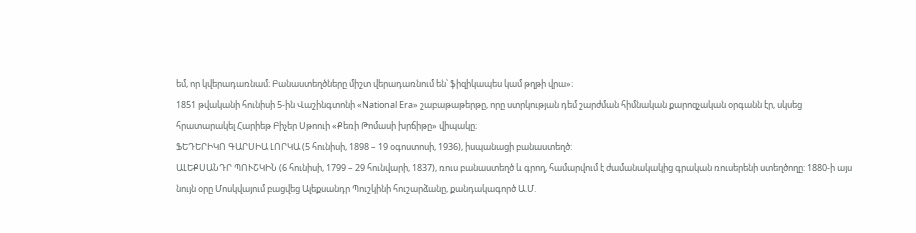եմ, որ կվերադառնամ։ Բանաստեղծները միշտ վերադառնում են՝ ֆիզիկապես կամ թղթի վրա»։
1851 թվականի հունիսի 5-ին Վաշինգտոնի «National Era» շաբաթաթերթը, որը ստրկության դեմ շարժման հիմնական քարոզչական օրգանն էր, սկսեց հրատարակել Հարիեթ Բիչեր Սթոուի «Քեռի Թոմասի խրճիթը» վիպակը։
ՖԵԴԵՐԻԿՈ ԳԱՐՍԻԱ ԼՈՐԿԱ (5 հունիսի, 1898 – 19 օգոստոսի, 1936), իսպանացի բանաստեղծ:
ԱԼԵՔՍԱՆԴՐ ՊՈՒՇԿԻՆ (6 հունիսի, 1799 – 29 հունվարի, 1837), ռուս բանաստեղծ և գրող, համարվում է ժամանակակից գրական ռուսերենի ստեղծողը: 1880-ի այս նույն օրը Մոսկվայում բացվեց Ալեքսանդր Պուշկինի հուշարձանը, քանդակագործ Ա.Մ.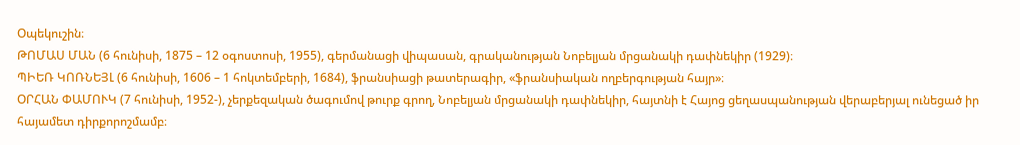Օպեկուշին։
ԹՈՄԱՍ ՄԱՆ (6 հունիսի, 1875 – 12 օգոստոսի, 1955), գերմանացի վիպասան, գրականության Նոբելյան մրցանակի դափնեկիր (1929)։
ՊԻԵՌ ԿՈՌՆԵՅԼ (6 հունիսի, 1606 – 1 հոկտեմբերի, 1684), ֆրանսիացի թատերագիր, «ֆրանսիական ողբերգության հայր»։
ՕՐՀԱՆ ՓԱՄՈՒԿ (7 հունիսի, 1952-), չերքեզական ծագումով թուրք գրող, Նոբելյան մրցանակի դափնեկիր, հայտնի է Հայոց ցեղասպանության վերաբերյալ ունեցած իր հայամետ դիրքորոշմամբ։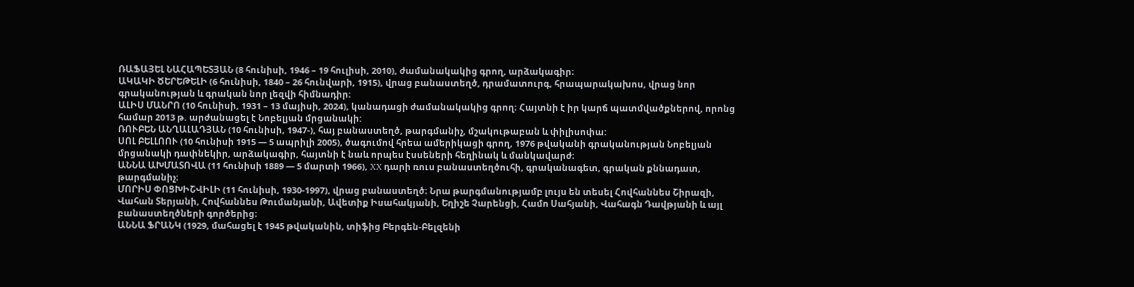ՌԱՖԱՅԵԼ ՆԱՀԱՊԵՏՅԱՆ (8 հունիսի, 1946 – 19 հուլիսի, 2010), ժամանակակից գրող, արձակագիր։
ԱԿԱԿԻ ԾԵՐԵԹԵԼԻ (6 հունիսի, 1840 – 26 հունվարի, 1915), վրաց բանաստեղծ, դրամատուրգ, հրապարակախոս, վրաց նոր գրականության և գրական նոր լեզվի հիմնադիր։
ԱԼԻՍ ՄԱՆՐՈ (10 հունիսի, 1931 – 13 մայիսի, 2024), կանադացի ժամանակակից գրող։ Հայտնի է իր կարճ պատմվածքներով, որոնց համար 2013 թ. արժանացել է Նոբելյան մրցանակի:
ՌՈՒԲԵՆ ԱՆՂԱԼԱԴՅԱՆ (10 հունիսի, 1947-), հայ բանաստեղծ, թարգմանիչ, մշակութաբան և փիլիսոփա:
ՍՈԼ ԲԵԼԼՈՈՒ (10 հունիսի 1915 — 5 ապրիլի 2005), ծագումով հրեա ամերիկացի գրող, 1976 թվականի գրականության Նոբելյան մրցանակի դափնեկիր, արձակագիր, հայտնի է նաև որպես էսսեների հեղինակ և մանկավարժ։
ԱՆՆԱ ԱԽՄԱՏՈՎԱ (11 հունիսի 1889 — 5 մարտի 1966), XX դարի ռուս բանաստեղծուհի, գրականագետ, գրական քննադատ, թարգմանիչ։
ՄՈՐԻՍ ՓՈՑԽԻՇՎԻԼԻ (11 հունիսի, 1930-1997), վրաց բանաստեղծ։ Նրա թարգմանությամբ լույս են տեսել Հովհաննես Շիրազի, Վահան Տերյանի, Հովհաննես Թումանյանի, Ավետիք Իսահակյանի, Եղիշե Չարենցի, Համո Սահյանի, Վահագն Դավթյանի և այլ բանաստեղծների գործերից։
ԱՆՆԱ ՖՐԱՆԿ (1929, մահացել է 1945 թվականին, տիֆից Բերգեն-Բելզենի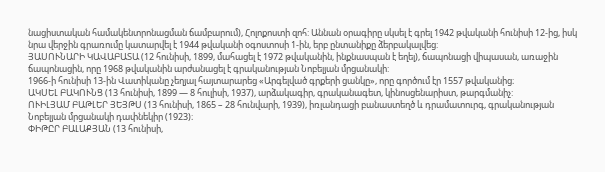նացիստական համակենտրոնացման ճամբարում), Հոլոքոստի զոհ: Աննան օրագիրը սկսել է գրել 1942 թվականի հունիսի 12-ից, իսկ նրա վերջին գրառումը կատարվել է 1944 թվականի օգոստոսի 1-ին, երբ ընտանիքը ձերբակալվեց:
ՅԱՍՈՒՆԱՐԻ ԿԱՎԱԲԱՏԱ (12 հունիսի, 1899, մահացել է 1972 թվականին, ինքնասպան է եղել), ճապոնացի վիպասան, առաջին ճապոնացին, որը 1968 թվականին արժանացել է գրականության Նոբելյան մրցանակի:
1966-ի հունիսի 13-ին Վատիկանը չեղյալ հայտարարեց «Արգելված գրքերի ցանկը», որը գործում էր 1557 թվականից։
ԱԿՍԵԼ ԲԱԿՈՒՆՑ (13 հունիսի, 1899 — 8 հուլիսի, 1937), արձակագիր, գրականագետ, կինոսցենարիստ, թարգմանիչ:
ՈՒԻԼՅԱՄ ԲԱԹԼԵՐ ՅԵՅԹՍ (13 հունիսի, 1865 – 28 հունվարի, 1939), իռլանդացի բանաստեղծ և դրամատուրգ, գրականության Նոբելյան մրցանակի դափնեկիր (1923)։
ՓԻԹԸՐ ԲԱԼԱՔՅԱՆ (13 հունիսի,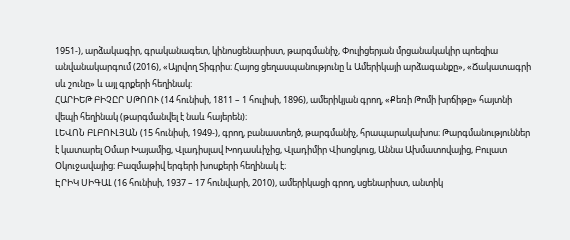1951-), արձակագիր, գրականագետ, կինոսցենարիստ, թարգմանիչ, Փուլիցերյան մրցանակակիր պոեզիա անվանակարգում (2016), «Այրվող Տիգրիս։ Հայոց ցեղասպանությունը և Ամերիկայի արձագանքը», «Ճակատագրի սև շունը» և այլ գրքերի հեղինակ:
ՀԱՐԻԵԹ ԲԻՉԸՐ ՍԹՈՈՒ (14 հունիսի, 1811 – 1 հուլիսի, 1896), ամերիկյան գրող, «Քեռի Թոմի խրճիթը» հայտնի վեպի հեղինակ (թարգմանվել է նաև հայերեն)։
ԼԵՎՈՆ ԲԼԲՈՒԼՅԱՆ (15 հունիսի, 1949-), գրող, բանաստեղծ, թարգմանիչ, հրապարակախոս։ Թարգմանություններ է կատարել Օմար Խայամից, Վլադիսլավ Խոդասևիչից, Վլադիմիր Վիսոցկուց, Աննա Ախմատովայից, Բուլատ Օկուջավայից։ Բազմաթիվ երգերի խոսքերի հեղինակ է։
ԷՐԻԿ ՍԻԳԱԼ (16 հունիսի, 1937 – 17 հունվարի, 2010), ամերիկացի գրող, սցենարիստ, անտիկ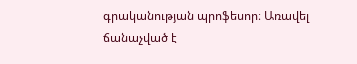գրականության պրոֆեսոր։ Առավել ճանաչված է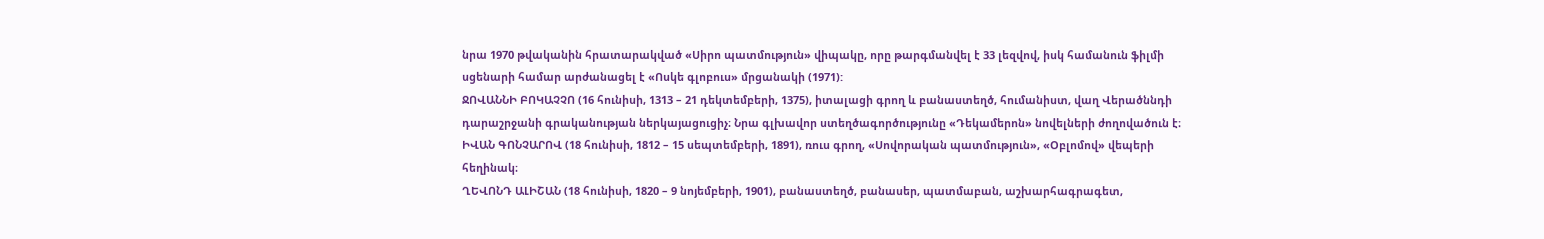նրա 1970 թվականին հրատարակված «Սիրո պատմություն» վիպակը, որը թարգմանվել է 33 լեզվով, իսկ համանուն ֆիլմի սցենարի համար արժանացել է «Ոսկե գլոբուս» մրցանակի (1971):
ՋՈՎԱՆՆԻ ԲՈԿԱՉՉՈ (16 հունիսի, 1313 – 21 դեկտեմբերի, 1375), իտալացի գրող և բանաստեղծ, հումանիստ, վաղ Վերածննդի դարաշրջանի գրականության ներկայացուցիչ։ Նրա գլխավոր ստեղծագործությունը «Դեկամերոն» նովելների ժողովածուն է։
ԻՎԱՆ ԳՈՆՉԱՐՈՎ (18 հունիսի, 1812 – 15 սեպտեմբերի, 1891), ռուս գրող, «Սովորական պատմություն», «Օբլոմով» վեպերի հեղինակ։
ՂԵՎՈՆԴ ԱԼԻՇԱՆ (18 հունիսի, 1820 – 9 նոյեմբերի, 1901), բանաստեղծ, բանասեր, պատմաբան, աշխարհագրագետ,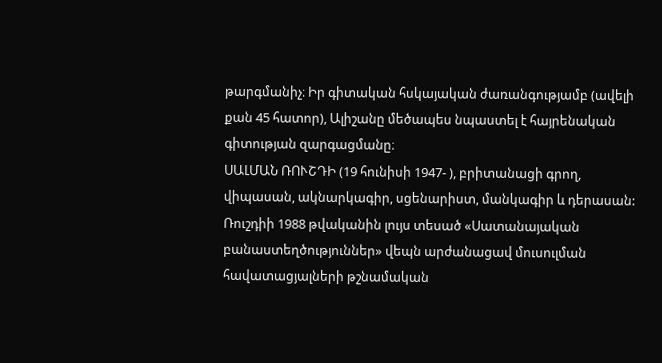թարգմանիչ։ Իր գիտական հսկայական ժառանգությամբ (ավելի քան 45 հատոր), Ալիշանը մեծապես նպաստել է հայրենական գիտության զարգացմանը։
ՍԱԼՄԱՆ ՌՈՒՇԴԻ (19 հունիսի 1947- ), բրիտանացի գրող, վիպասան, ակնարկագիր, սցենարիստ, մանկագիր և դերասան: Ռուշդիի 1988 թվականին լույս տեսած «Սատանայական բանաստեղծություններ» վեպն արժանացավ մուսուլման հավատացյալների թշնամական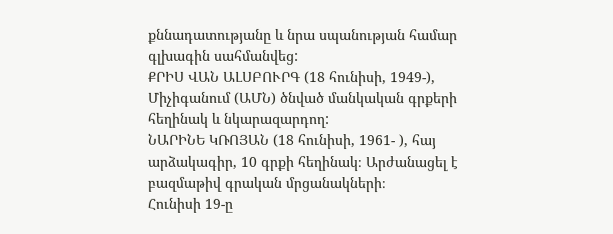քննադատությանը և նրա սպանության համար գլխագին սահմանվեց:
ՔՐԻՍ ՎԱՆ ԱԼՍԲՈՒՐԳ (18 հունիսի, 1949-), Միչիգանում (ԱՄՆ) ծնված մանկական գրքերի հեղինակ և նկարազարդող:
ՆԱՐԻՆԵ ԿՌՈՅԱՆ (18 հունիսի, 1961- ), հայ արձակագիր, 10 գրքի հեղինակ։ Արժանացել է բազմաթիվ գրական մրցանակների։
Հունիսի 19-ը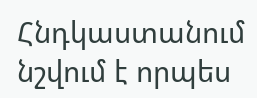Հնդկաստանում նշվում է որպես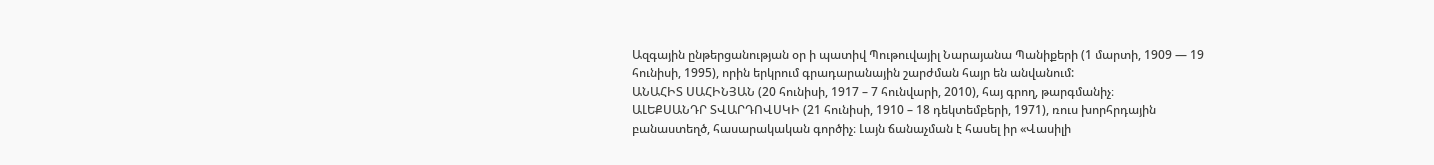Ազգային ընթերցանության օր ի պատիվ Պութուվայիլ Նարայանա Պանիքերի (1 մարտի, 1909 — 19 հունիսի, 1995), որին երկրում գրադարանային շարժման հայր են անվանում:
ԱՆԱՀԻՏ ՍԱՀԻՆՅԱՆ (20 հունիսի, 1917 – 7 հունվարի, 2010), հայ գրող, թարգմանիչ։
ԱԼԵՔՍԱՆԴՐ ՏՎԱՐԴՈՎՍԿԻ (21 հունիսի, 1910 – 18 դեկտեմբերի, 1971), ռուս խորհրդային բանաստեղծ, հասարակական գործիչ։ Լայն ճանաչման է հասել իր «Վասիլի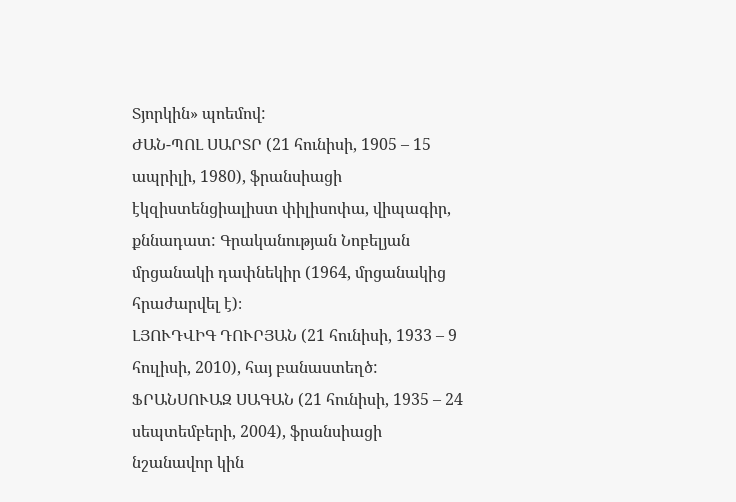Տյորկին» պոեմով:
ԺԱՆ-ՊՈԼ ՍԱՐՏՐ (21 հունիսի, 1905 – 15 ապրիլի, 1980), ֆրանսիացի էկզիստենցիալիստ փիլիսոփա, վիպագիր, քննադատ: Գրականության Նոբելյան մրցանակի դափնեկիր (1964, մրցանակից հրաժարվել է)։
ԼՅՈՒԴՎԻԳ ԴՈՒՐՅԱՆ (21 հունիսի, 1933 – 9 հուլիսի, 2010), հայ բանաստեղծ:
ՖՐԱՆՍՈՒԱԶ ՍԱԳԱՆ (21 հունիսի, 1935 – 24 սեպտեմբերի, 2004), ֆրանսիացի նշանավոր կին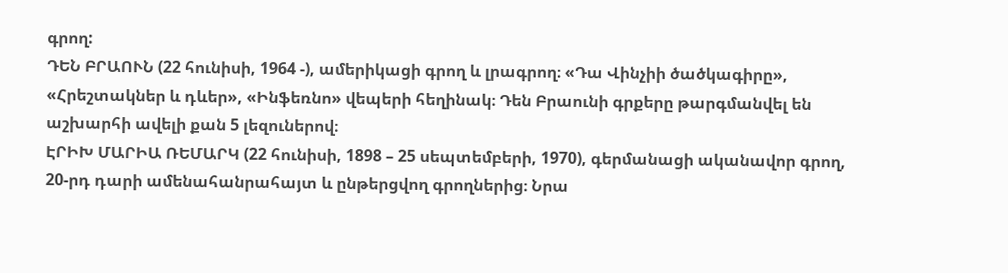գրող:
ԴԵՆ ԲՐԱՈՒՆ (22 հունիսի, 1964 -), ամերիկացի գրող և լրագրող։ «Դա Վինչիի ծածկագիրը», «Հրեշտակներ և դևեր», «Ինֆեռնո» վեպերի հեղինակ։ Դեն Բրաունի գրքերը թարգմանվել են աշխարհի ավելի քան 5 լեզուներով։
ԷՐԻԽ ՄԱՐԻԱ ՌԵՄԱՐԿ (22 հունիսի, 1898 – 25 սեպտեմբերի, 1970), գերմանացի ականավոր գրող, 20-րդ դարի ամենահանրահայտ և ընթերցվող գրողներից։ Նրա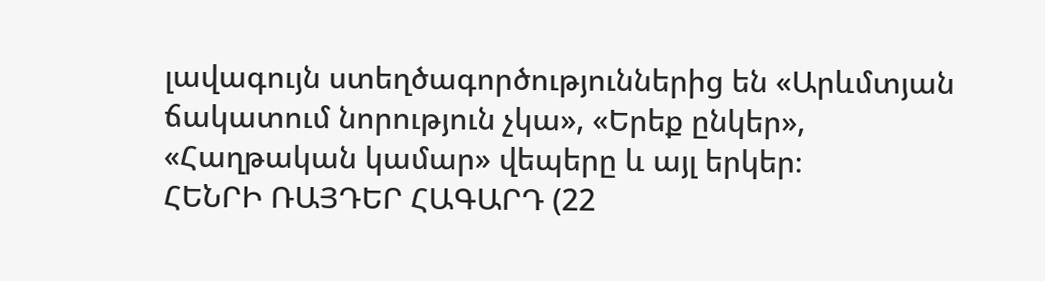լավագույն ստեղծագործություններից են «Արևմտյան ճակատում նորություն չկա», «Երեք ընկեր», «Հաղթական կամար» վեպերը և այլ երկեր։
ՀԵՆՐԻ ՌԱՅԴԵՐ ՀԱԳԱՐԴ (22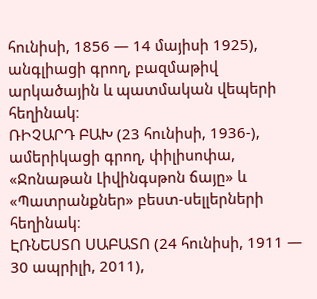հունիսի, 1856 — 14 մայիսի 1925), անգլիացի գրող, բազմաթիվ արկածային և պատմական վեպերի հեղինակ։
ՌԻՉԱՐԴ ԲԱԽ (23 հունիսի, 1936-), ամերիկացի գրող, փիլիսոփա, «Ջոնաթան Լիվինգսթոն ճայը» և «Պատրանքներ» բեստ-սելլերների հեղինակ։
ԷՌՆԵՍՏՈ ՍԱԲԱՏՈ (24 հունիսի, 1911 — 30 ապրիլի, 2011),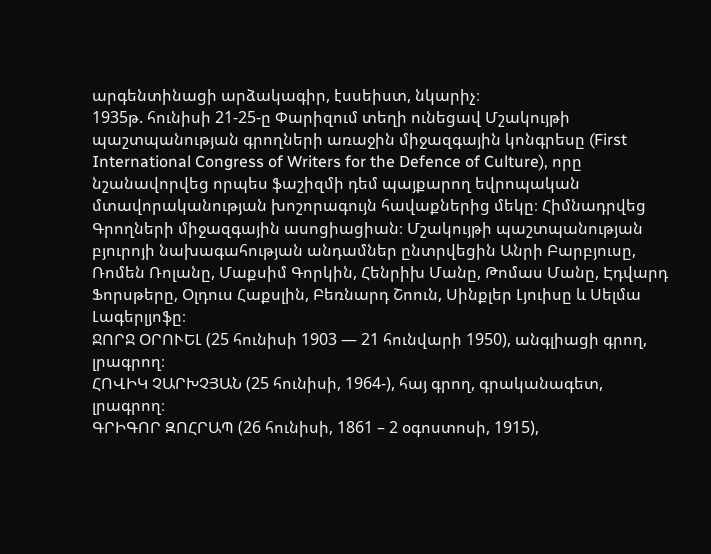արգենտինացի արձակագիր, էսսեիստ, նկարիչ։
1935թ. հունիսի 21-25-ը Փարիզում տեղի ունեցավ Մշակույթի պաշտպանության գրողների առաջին միջազգային կոնգրեսը (First International Congress of Writers for the Defence of Culture), որը նշանավորվեց որպես ֆաշիզմի դեմ պայքարող եվրոպական մտավորականության խոշորագույն հավաքներից մեկը։ Հիմնադրվեց Գրողների միջազգային ասոցիացիան։ Մշակույթի պաշտպանության բյուրոյի նախագահության անդամներ ընտրվեցին Անրի Բարբյուսը, Ռոմեն Ռոլանը, Մաքսիմ Գորկին, Հենրիխ Մանը, Թոմաս Մանը, Էդվարդ Ֆորսթերը, Օլդուս Հաքսլին, Բեռնարդ Շոուն, Սինքլեր Լյուիսը և Սելմա Լագերլյոֆը։
ՋՈՐՋ ՕՐՈՒԵԼ (25 հունիսի 1903 — 21 հունվարի 1950), անգլիացի գրող, լրագրող։
ՀՈՎԻԿ ՉԱՐԽՉՅԱՆ (25 հունիսի, 1964-), հայ գրող, գրականագետ, լրագրող։
ԳՐԻԳՈՐ ԶՈՀՐԱՊ (26 հունիսի, 1861 – 2 օգոստոսի, 1915),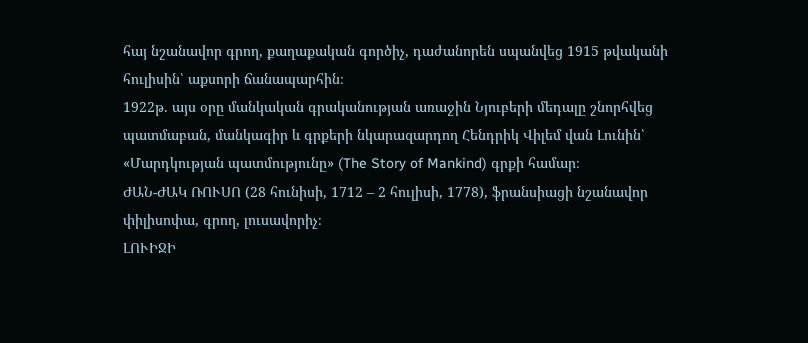հայ նշանավոր գրող, քաղաքական գործիչ, դաժանորեն սպանվեց 1915 թվականի հուլիսին՝ աքսորի ճանապարհին։
1922թ. այս օրը մանկական գրականության առաջին Նյուբերի մեդալը շնորհվեց պատմաբան, մանկագիր և գրքերի նկարազարդող Հենդրիկ Վիլեմ վան Լունին՝ «Մարդկության պատմությունը» (The Story of Mankind) գրքի համար։
ԺԱՆ-ԺԱԿ ՌՈՒՍՈ (28 հունիսի, 1712 – 2 հուլիսի, 1778), ֆրանսիացի նշանավոր փիլիսոփա, գրող, լուսավորիչ։
ԼՈՒԻՋԻ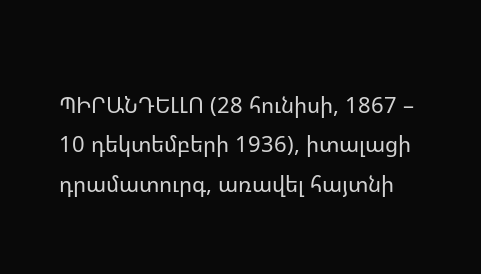ՊԻՐԱՆԴԵԼԼՈ (28 հունիսի, 1867 – 10 դեկտեմբերի 1936), իտալացի դրամատուրգ, առավել հայտնի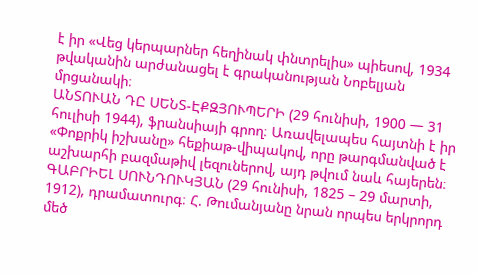է իր «Վեց կերպարներ հեղինակ փնտրելիս» պիեսով, 1934 թվականին արժանացել է գրականության Նոբելյան մրցանակի։
ԱՆՏՈՒԱՆ ԴԸ ՍԵՆՏ-ԷՔԶՅՈՒՊԵՐԻ (29 հունիսի, 1900 — 31 հուլիսի 1944), ֆրանսիայի գրող։ Առավելապես հայտնի է իր «Փոքրիկ իշխանը» հեքիաթ-վիպակով, որը թարգմանված է աշխարհի բազմաթիվ լեզուներով, այդ թվում նաև հայերեն։
ԳԱԲՐԻԵԼ ՍՈՒՆԴՈՒԿՅԱՆ (29 հունիսի, 1825 – 29 մարտի, 1912), դրամատուրգ։ Հ. Թումանյանը նրան որպես երկրորդ մեծ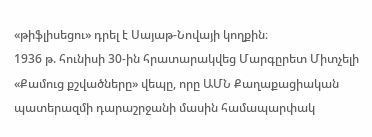«թիֆլիսեցու» դրել է Սայաթ-Նովայի կողքին։
1936 թ. հունիսի 30-ին հրատարակվեց Մարգըրետ Միտչելի «Քամուց քշվածները» վեպը, որը ԱՄՆ Քաղաքացիական պատերազմի դարաշրջանի մասին համապարփակ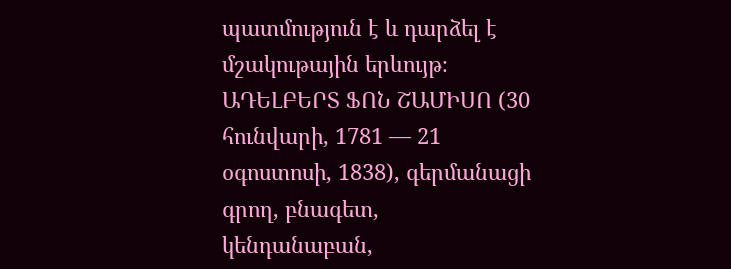պատմություն է և դարձել է մշակութային երևույթ։
ԱԴԵԼԲԵՐՏ ՖՈՆ ՇԱՄԻՍՈ (30 հունվարի, 1781 — 21 օգոստոսի, 1838), գերմանացի գրող, բնագետ, կենդանաբան,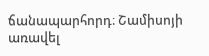ճանապարհորդ։ Շամիսոյի առավել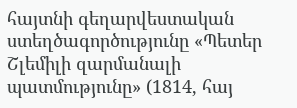հայտնի գեղարվեստական ստեղծագործությունը «Պետեր Շլեմիլի զարմանալի պատմությունը» (1814, հայ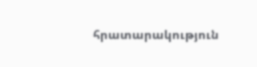հրատարակություն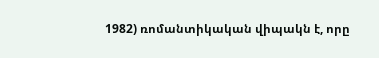1982) ռոմանտիկական վիպակն է, որը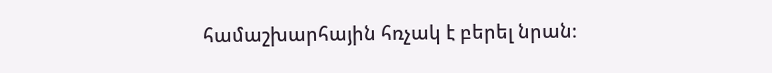համաշխարհային հռչակ է բերել նրան։